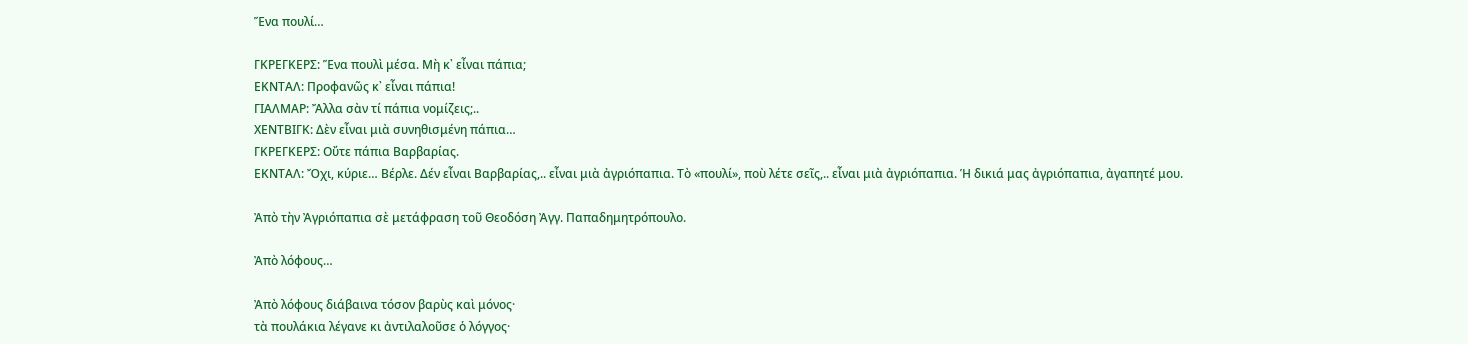Ἕνα πουλί…

ΓΚΡΕΓΚΕΡΣ: Ἕνα πουλὶ μέσα. Μὴ κ᾽ εἶναι πάπια;
ΕΚΝΤΑΛ: Προφανῶς κ᾽ εἶναι πάπια!
ΓΙΑΛΜΑΡ: Ἄλλα σὰν τί πάπια νομίζεις;..
ΧΕΝΤΒΙΓΚ: Δὲν εἶναι μιὰ συνηθισμένη πάπια…
ΓΚΡΕΓΚΕΡΣ: Οὔτε πάπια Βαρβαρίας.
ΕΚΝΤΑΛ: Ὄχι, κύριε… Βέρλε. Δέν εἶναι Βαρβαρίας,.. εἶναι μιὰ ἀγριόπαπια. Τὸ «πουλί», ποὺ λέτε σεῖς,.. εἶναι μιὰ ἀγριόπαπια. Ἡ δικιά μας ἀγριόπαπια, ἀγαπητέ μου.

Ἀπὸ τὴν Ἀγριόπαπια σὲ μετάφραση τοῦ Θεοδόση Ἀγγ. Παπαδημητρόπουλο.

Ἀπὸ λόφους…

Ἀπὸ λόφους διάβαινα τόσον βαρὺς καὶ μόνος·
τὰ πουλάκια λέγανε κι ἀντιλαλοῦσε ὁ λόγγος·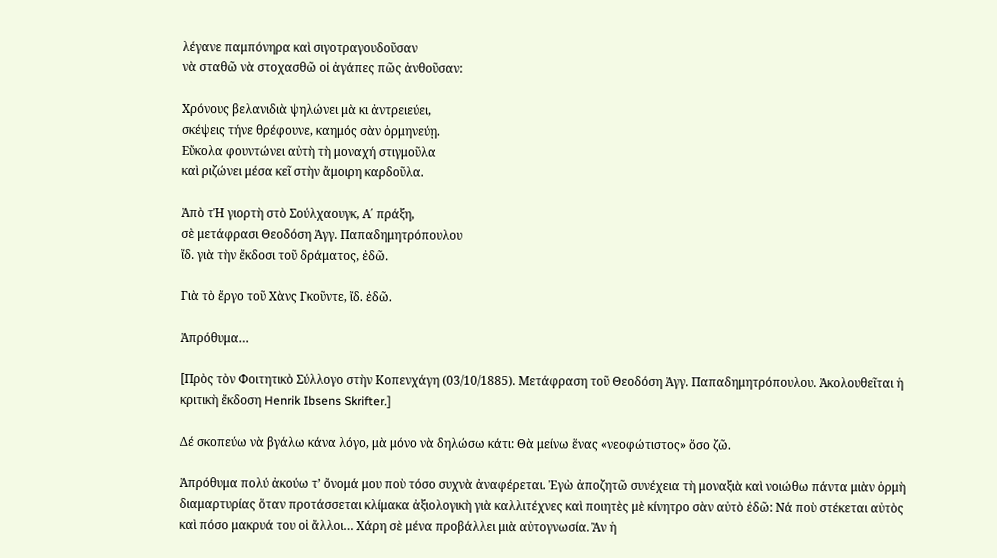λέγανε παμπόνηρα καὶ σιγοτραγουδοῦσαν
νὰ σταθῶ νὰ στοχασθῶ οἱ ἀγάπες πῶς ἀνθοῦσαν:

Χρόνους βελανιδιὰ ψηλώνει μὰ κι ἀντρειεύει,
σκέψεις τήνε θρέφουνε, καημός σὰν ὁρμηνεύῃ.
Εὔκολα φουντώνει αὐτὴ τὴ μοναχή στιγμοῦλα
καὶ ριζώνει μέσα κεῖ στὴν ἄμοιρη καρδοῦλα.

Ἀπὸ τἩ γιορτὴ στὸ Σούλχαουγκ, Α΄ πράξη,
σὲ μετάφρασι Θεοδόση Ἀγγ. Παπαδημητρόπουλου
ἴδ. γιὰ τὴν ἔκδοσι τοῦ δράματος, ἐδῶ.

Γιὰ τὸ ἔργο τοῦ Χὰνς Γκοῦντε, ἴδ. ἐδῶ.

Ἀπρόθυμα…

[Πρὸς τὸν Φοιτητικὸ Σύλλογο στὴν Κοπενχάγη (03/10/1885). Μετάφραση τοῦ Θεοδόση Ἀγγ. Παπαδημητρόπουλου. Ἀκολουθεῖται ἡ κριτικὴ ἔκδοση Henrik Ibsens Skrifter.]

Δέ σκοπεύω νὰ βγάλω κάνα λόγο, μὰ μόνο νὰ δηλώσω κάτι: Θὰ μείνω ἕνας «νεοφώτιστος» ὅσο ζῶ.

Ἀπρόθυμα πολύ ἀκούω τ’ ὄνομά μου ποὺ τόσο συχνὰ ἀναφέρεται. Ἐγὼ ἀποζητῶ συνέχεια τὴ μοναξιὰ καὶ νοιώθω πάντα μιὰν ὁρμὴ διαμαρτυρίας ὅταν προτάσσεται κλίμακα ἀξιολογικὴ γιὰ καλλιτέχνες καὶ ποιητὲς μὲ κίνητρο σὰν αὐτὸ ἐδῶ: Νά ποὺ στέκεται αὐτὸς καὶ πόσο μακρυά του οἱ ἄλλοι… Χάρη σὲ μένα προβάλλει μιὰ αὐτογνωσία. Ἂν ἡ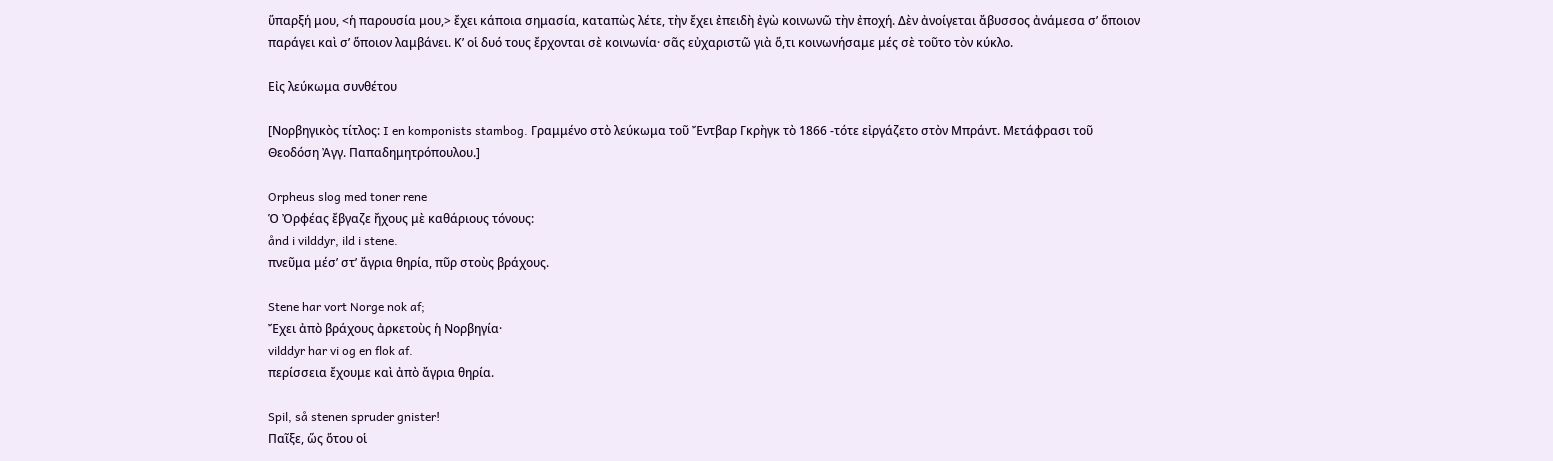ὕπαρξή μου, <ἡ παρουσία μου,> ἔχει κάποια σημασία, καταπὼς λέτε, τὴν ἔχει ἐπειδὴ ἐγὼ κοινωνῶ τὴν ἐποχή. Δὲν ἀνοίγεται ἄβυσσος ἀνάμεσα σ’ ὅποιον παράγει καὶ σ’ ὅποιον λαμβάνει. Κ’ οἱ δυό τους ἔρχονται σὲ κοινωνία· σᾶς εὐχαριστῶ γιὰ ὅ,τι κοινωνήσαμε μές σὲ τοῦτο τὸν κύκλο.

Εἰς λεύκωμα συνθέτου

[Νορβηγικὸς τίτλος: I en komponists stambog. Γραμμένο στὸ λεύκωμα τοῦ Ἔντβαρ Γκρὴγκ τὸ 1866 -τότε εἰργάζετο στὸν Μπράντ. Μετάφρασι τοῦ Θεοδόση Ἀγγ. Παπαδημητρόπουλου.]

Orpheus slog med toner rene
Ὁ Ὀρφέας ἔβγαζε ἤχους μὲ καθάριους τόνους:
ånd i vilddyr, ild i stene.
πνεῦμα μέσ’ στ’ ἄγρια θηρία, πῦρ στοὺς βράχους.

Stene har vort Norge nok af;
Ἔχει ἀπὸ βράχους ἀρκετοὺς ἡ Νορβηγία·
vilddyr har vi og en flok af.
περίσσεια ἔχουμε καὶ ἀπὸ ἄγρια θηρία.

Spil, så stenen spruder gnister!
Παῖξε, ὥς ὅτου οἱ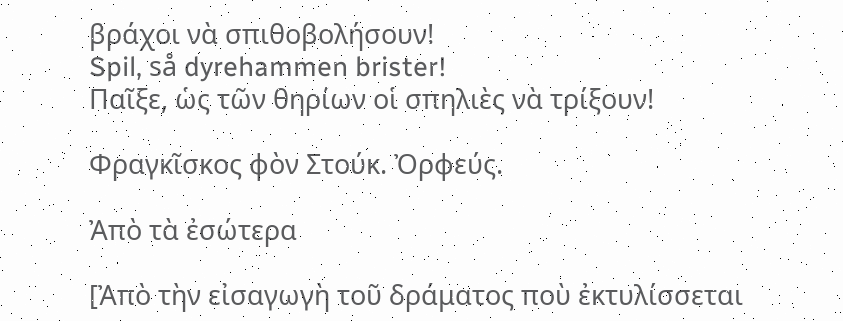βράχοι νὰ σπιθοβολήσουν!
Spil, så dyrehammen brister!
Παῖξε, ὡς τῶν θηρίων οἱ σπηλιὲς νὰ τρίξουν!

Φραγκῖσκος φὸν Στούκ. Ὀρφεύς.

Ἀπὸ τὰ ἐσώτερα

[Ἀπὸ τὴν εἰσαγωγὴ τοῦ δράματος ποὺ ἐκτυλίσσεται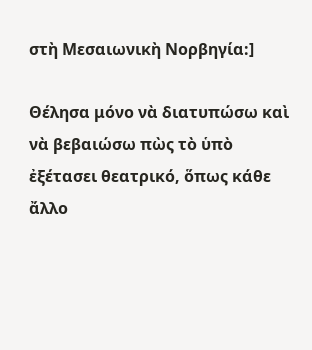στὴ Μεσαιωνικὴ Νορβηγία:]

Θέλησα μόνο νὰ διατυπώσω καὶ νὰ βεβαιώσω πὼς τὸ ὑπὸ ἐξέτασει θεατρικό, ὅπως κάθε ἄλλο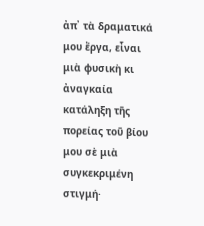ἀπ᾽ τὰ δραματικά μου ἔργα, εἶναι μιὰ φυσικὴ κι ἀναγκαία κατάληξη τῆς πορείας τοῦ βίου μου σὲ μιὰ συγκεκριμένη στιγμή·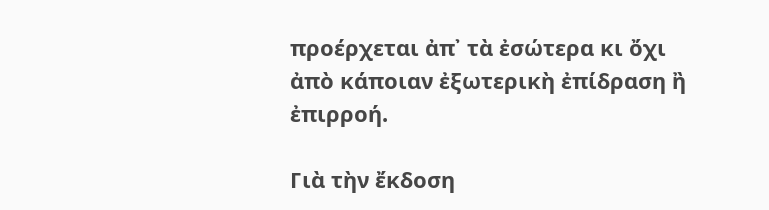προέρχεται ἀπ᾽ τὰ ἐσώτερα κι ὄχι ἀπὸ κάποιαν ἐξωτερικὴ ἐπίδραση ἢ ἐπιρροή.

Γιὰ τὴν ἔκδοση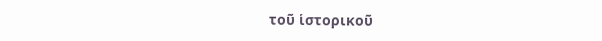τοῦ ἱστορικοῦ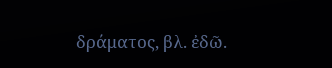δράματος, βλ. ἐδῶ.